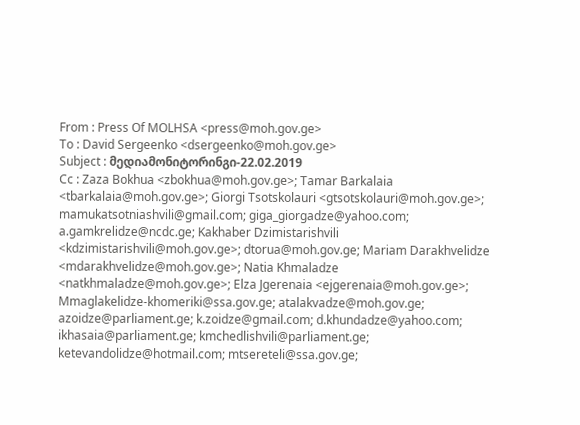From : Press Of MOLHSA <press@moh.gov.ge>
To : David Sergeenko <dsergeenko@moh.gov.ge>
Subject : მედიამონიტორინგი-22.02.2019
Cc : Zaza Bokhua <zbokhua@moh.gov.ge>; Tamar Barkalaia <tbarkalaia@moh.gov.ge>; Giorgi Tsotskolauri <gtsotskolauri@moh.gov.ge>; mamukatsotniashvili@gmail.com; giga_giorgadze@yahoo.com; a.gamkrelidze@ncdc.ge; Kakhaber Dzimistarishvili <kdzimistarishvili@moh.gov.ge>; dtorua@moh.gov.ge; Mariam Darakhvelidze <mdarakhvelidze@moh.gov.ge>; Natia Khmaladze <natkhmaladze@moh.gov.ge>; Elza Jgerenaia <ejgerenaia@moh.gov.ge>; Mmaglakelidze-khomeriki@ssa.gov.ge; atalakvadze@moh.gov.ge; azoidze@parliament.ge; k.zoidze@gmail.com; d.khundadze@yahoo.com; ikhasaia@parliament.ge; kmchedlishvili@parliament.ge; ketevandolidze@hotmail.com; mtsereteli@ssa.gov.ge;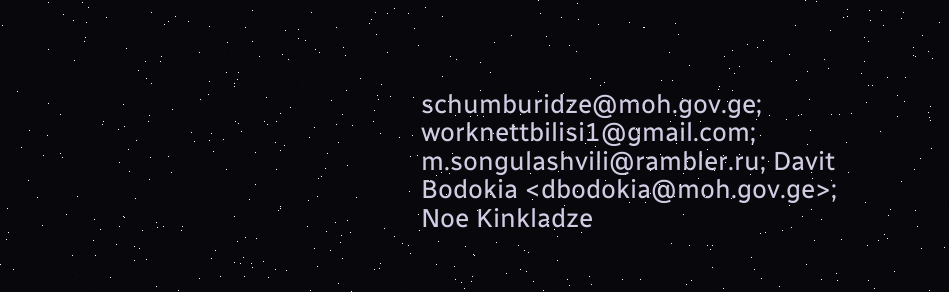schumburidze@moh.gov.ge; worknettbilisi1@gmail.com; m.songulashvili@rambler.ru; Davit Bodokia <dbodokia@moh.gov.ge>; Noe Kinkladze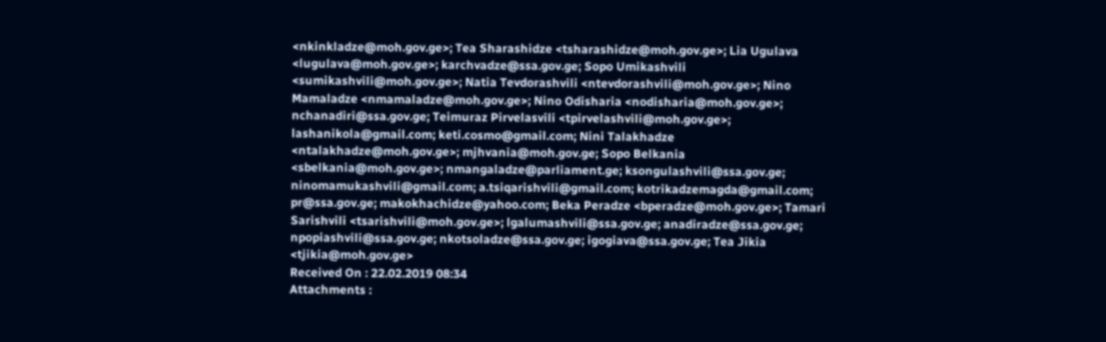<nkinkladze@moh.gov.ge>; Tea Sharashidze <tsharashidze@moh.gov.ge>; Lia Ugulava <lugulava@moh.gov.ge>; karchvadze@ssa.gov.ge; Sopo Umikashvili <sumikashvili@moh.gov.ge>; Natia Tevdorashvili <ntevdorashvili@moh.gov.ge>; Nino Mamaladze <nmamaladze@moh.gov.ge>; Nino Odisharia <nodisharia@moh.gov.ge>; nchanadiri@ssa.gov.ge; Teimuraz Pirvelasvili <tpirvelashvili@moh.gov.ge>; lashanikola@gmail.com; keti.cosmo@gmail.com; Nini Talakhadze <ntalakhadze@moh.gov.ge>; mjhvania@moh.gov.ge; Sopo Belkania <sbelkania@moh.gov.ge>; nmangaladze@parliament.ge; ksongulashvili@ssa.gov.ge; ninomamukashvili@gmail.com; a.tsiqarishvili@gmail.com; kotrikadzemagda@gmail.com; pr@ssa.gov.ge; makokhachidze@yahoo.com; Beka Peradze <bperadze@moh.gov.ge>; Tamari Sarishvili <tsarishvili@moh.gov.ge>; lgalumashvili@ssa.gov.ge; anadiradze@ssa.gov.ge; npopiashvili@ssa.gov.ge; nkotsoladze@ssa.gov.ge; igogiava@ssa.gov.ge; Tea Jikia <tjikia@moh.gov.ge>
Received On : 22.02.2019 08:34
Attachments :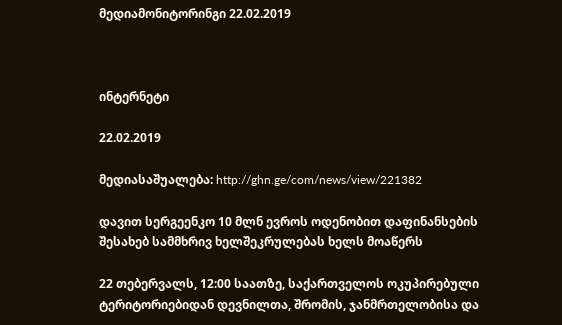მედიამონიტორინგი 22.02.2019



ინტერნეტი

22.02.2019

მედიასაშუალება: http://ghn.ge/com/news/view/221382

დავით სერგეენკო 10 მლნ ევროს ოდენობით დაფინანსების შესახებ სამმხრივ ხელშეკრულებას ხელს მოაწერს

22 თებერვალს, 12:00 საათზე, საქართველოს ოკუპირებული ტერიტორიებიდან დევნილთა, შრომის, ჯანმრთელობისა და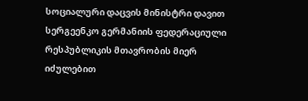სოციალური დაცვის მინისტრი დავით სერგეენკო გერმანიის ფედერაციული რესპუბლიკის მთავრობის მიერ იძულებით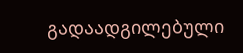გადაადგილებული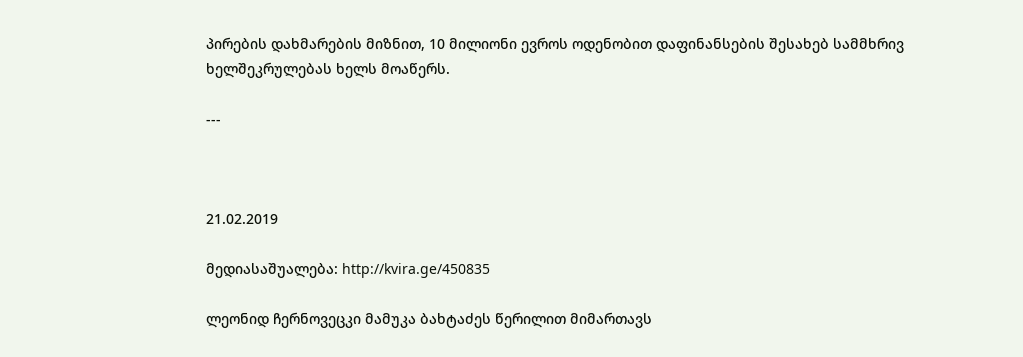პირების დახმარების მიზნით, 10 მილიონი ევროს ოდენობით დაფინანსების შესახებ სამმხრივ ხელშეკრულებას ხელს მოაწერს.

---



21.02.2019

მედიასაშუალება: http://kvira.ge/450835

ლეონიდ ჩერნოვეცკი მამუკა ბახტაძეს წერილით მიმართავს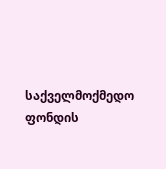საქველმოქმედო ფონდის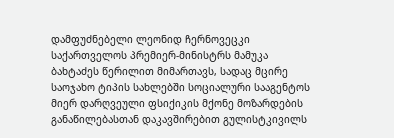დამფუძნებელი ლეონიდ ჩერნოვეცკი საქართველოს პრემიერ-მინისტრს მამუკა ბახტაძეს წერილით მიმართავს, სადაც მცირე საოჯახო ტიპის სახლებში სოციალური სააგენტოს მიერ დარღვეული ფსიქიკის მქონე მოზარდების განაწილებასთან დაკავშირებით გულისტკივილს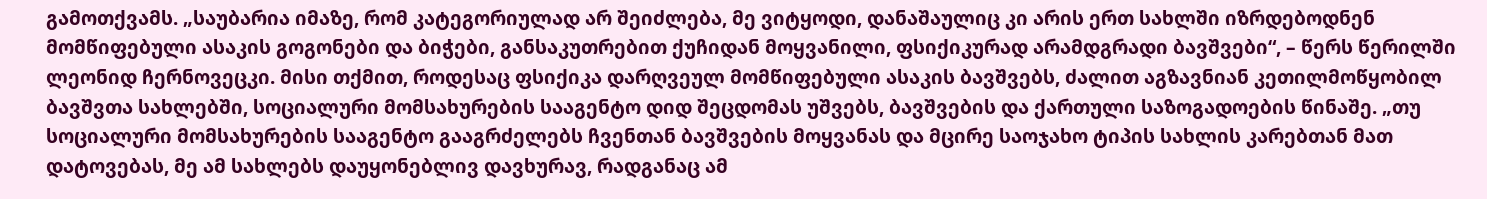გამოთქვამს. „საუბარია იმაზე, რომ კატეგორიულად არ შეიძლება, მე ვიტყოდი, დანაშაულიც კი არის ერთ სახლში იზრდებოდნენ მომწიფებული ასაკის გოგონები და ბიჭები, განსაკუთრებით ქუჩიდან მოყვანილი, ფსიქიკურად არამდგრადი ბავშვები“, – წერს წერილში ლეონიდ ჩერნოვეცკი. მისი თქმით, როდესაც ფსიქიკა დარღვეულ მომწიფებული ასაკის ბავშვებს, ძალით აგზავნიან კეთილმოწყობილ ბავშვთა სახლებში, სოციალური მომსახურების სააგენტო დიდ შეცდომას უშვებს, ბავშვების და ქართული საზოგადოების წინაშე. „თუ სოციალური მომსახურების სააგენტო გააგრძელებს ჩვენთან ბავშვების მოყვანას და მცირე საოჯახო ტიპის სახლის კარებთან მათ დატოვებას, მე ამ სახლებს დაუყონებლივ დავხურავ, რადგანაც ამ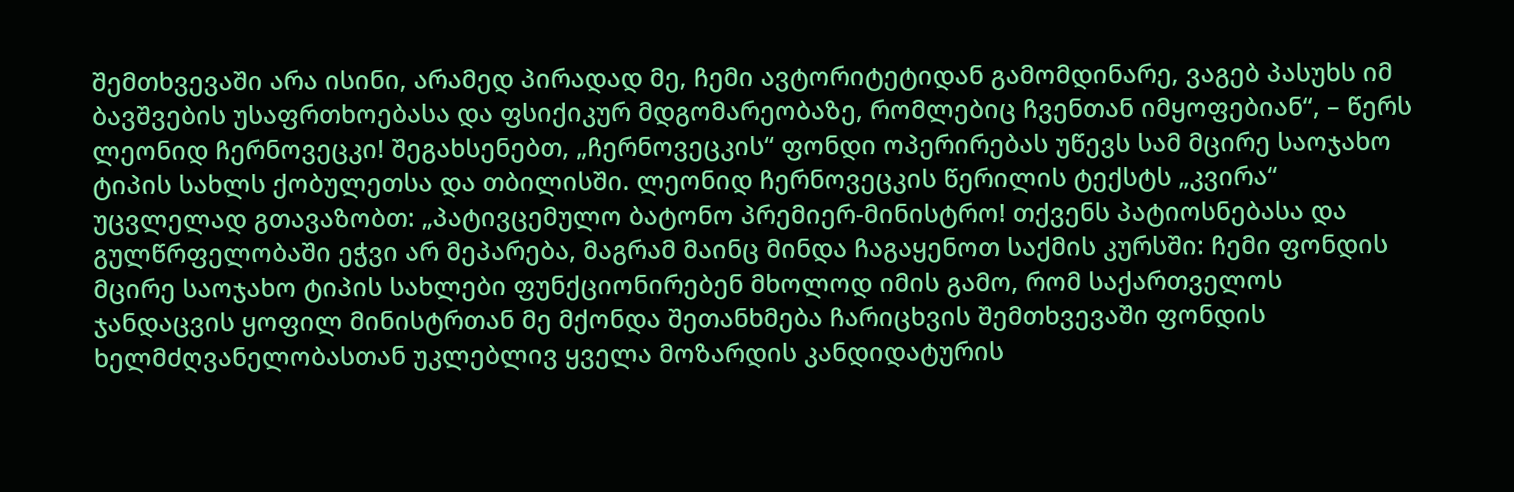შემთხვევაში არა ისინი, არამედ პირადად მე, ჩემი ავტორიტეტიდან გამომდინარე, ვაგებ პასუხს იმ ბავშვების უსაფრთხოებასა და ფსიქიკურ მდგომარეობაზე, რომლებიც ჩვენთან იმყოფებიან“, – წერს ლეონიდ ჩერნოვეცკი! შეგახსენებთ, „ჩერნოვეცკის“ ფონდი ოპერირებას უწევს სამ მცირე საოჯახო ტიპის სახლს ქობულეთსა და თბილისში. ლეონიდ ჩერნოვეცკის წერილის ტექსტს „კვირა“ უცვლელად გთავაზობთ: „პატივცემულო ბატონო პრემიერ-მინისტრო! თქვენს პატიოსნებასა და გულწრფელობაში ეჭვი არ მეპარება, მაგრამ მაინც მინდა ჩაგაყენოთ საქმის კურსში: ჩემი ფონდის მცირე საოჯახო ტიპის სახლები ფუნქციონირებენ მხოლოდ იმის გამო, რომ საქართველოს ჯანდაცვის ყოფილ მინისტრთან მე მქონდა შეთანხმება ჩარიცხვის შემთხვევაში ფონდის ხელმძღვანელობასთან უკლებლივ ყველა მოზარდის კანდიდატურის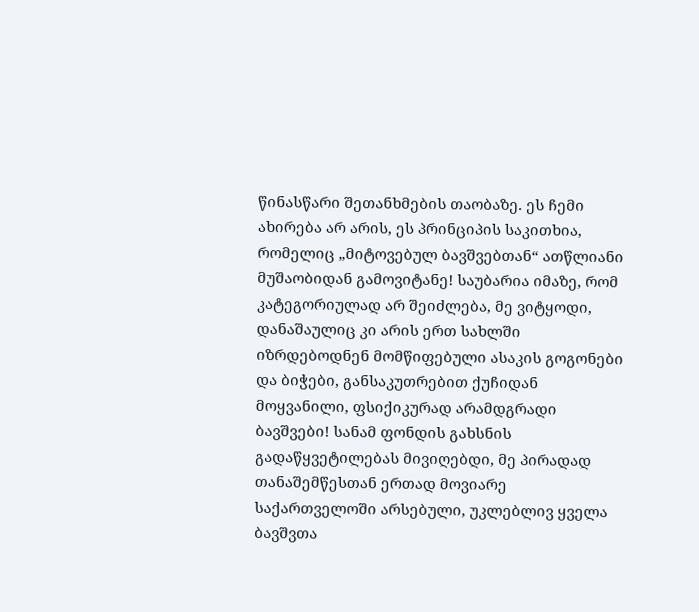წინასწარი შეთანხმების თაობაზე. ეს ჩემი ახირება არ არის, ეს პრინციპის საკითხია, რომელიც „მიტოვებულ ბავშვებთან“ ათწლიანი მუშაობიდან გამოვიტანე! საუბარია იმაზე, რომ კატეგორიულად არ შეიძლება, მე ვიტყოდი, დანაშაულიც კი არის ერთ სახლში იზრდებოდნენ მომწიფებული ასაკის გოგონები და ბიჭები, განსაკუთრებით ქუჩიდან მოყვანილი, ფსიქიკურად არამდგრადი ბავშვები! სანამ ფონდის გახსნის გადაწყვეტილებას მივიღებდი, მე პირადად თანაშემწესთან ერთად მოვიარე საქართველოში არსებული, უკლებლივ ყველა ბავშვთა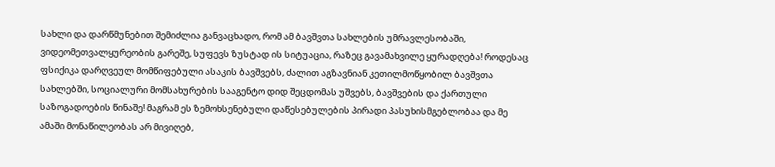სახლი და დარწმუნებით შემიძლია განვაცხადო, რომ ამ ბავშვთა სახლების უმრავლესობაში, ვიდეომეთვალყურეობის გარეშე, სუფევს ზუსტად ის სიტუაცია, რაზეც გავამახვილე ყურადღება! როდესაც ფსიქიკა დარღვეულ მომწიფებული ასაკის ბავშვებს, ძალით აგზავნიან კეთილმოწყობილ ბავშვთა სახლებში, სოციალური მომსახურების სააგენტო დიდ შეცდომას უშვებს, ბავშვების და ქართული საზოგადოების წინაშე! მაგრამ ეს ზემოხსენებული დაწესებულების პირადი პასუხისმგებლობაა და მე ამაში მონაწილეობას არ მივიღებ,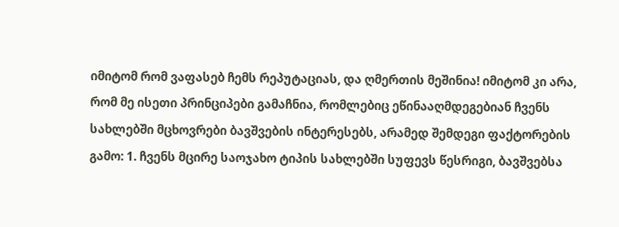იმიტომ რომ ვაფასებ ჩემს რეპუტაციას, და ღმერთის მეშინია! იმიტომ კი არა, რომ მე ისეთი პრინციპები გამაჩნია, რომლებიც ეწინააღმდეგებიან ჩვენს სახლებში მცხოვრები ბავშვების ინტერესებს, არამედ შემდეგი ფაქტორების გამო: 1. ჩვენს მცირე საოჯახო ტიპის სახლებში სუფევს წესრიგი, ბავშვებსა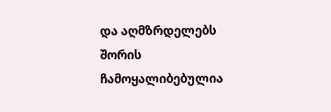და აღმზრდელებს შორის ჩამოყალიბებულია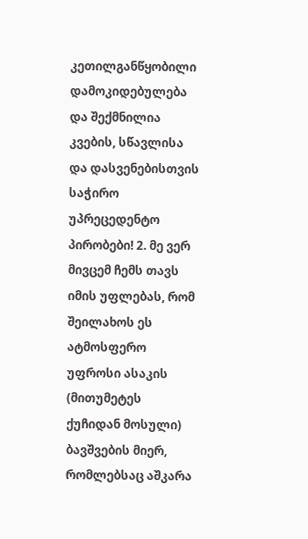კეთილგანწყობილი დამოკიდებულება და შექმნილია კვების, სწავლისა და დასვენებისთვის საჭირო უპრეცედენტო პირობები! 2. მე ვერ მივცემ ჩემს თავს იმის უფლებას, რომ შეილახოს ეს ატმოსფერო უფროსი ასაკის (მითუმეტეს ქუჩიდან მოსული) ბავშვების მიერ, რომლებსაც აშკარა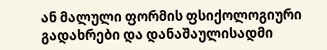ან მალული ფორმის ფსიქოლოგიური გადახრები და დანაშაულისადმი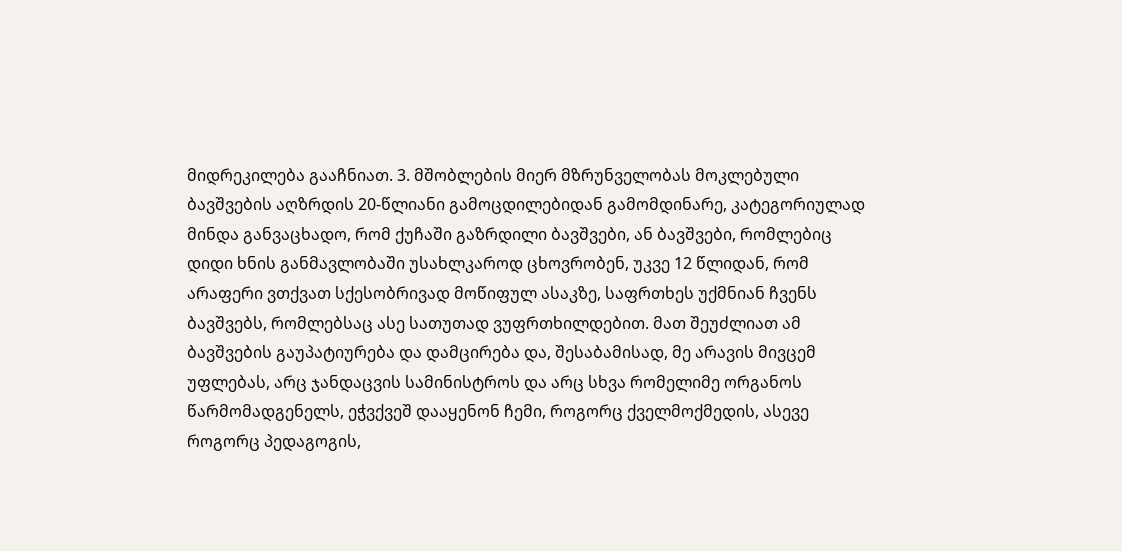მიდრეკილება გააჩნიათ. 3. მშობლების მიერ მზრუნველობას მოკლებული ბავშვების აღზრდის 20-წლიანი გამოცდილებიდან გამომდინარე, კატეგორიულად მინდა განვაცხადო, რომ ქუჩაში გაზრდილი ბავშვები, ან ბავშვები, რომლებიც დიდი ხნის განმავლობაში უსახლკაროდ ცხოვრობენ, უკვე 12 წლიდან, რომ არაფერი ვთქვათ სქესობრივად მოწიფულ ასაკზე, საფრთხეს უქმნიან ჩვენს ბავშვებს, რომლებსაც ასე სათუთად ვუფრთხილდებით. მათ შეუძლიათ ამ ბავშვების გაუპატიურება და დამცირება და, შესაბამისად, მე არავის მივცემ უფლებას, არც ჯანდაცვის სამინისტროს და არც სხვა რომელიმე ორგანოს წარმომადგენელს, ეჭვქვეშ დააყენონ ჩემი, როგორც ქველმოქმედის, ასევე როგორც პედაგოგის,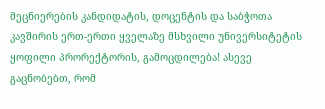მეცნიერების კანდიდატის, დოცენტის და საბჭოთა კავშირის ერთ-ერთი ყველაზე მსხვილი უნივერსიტეტის ყოფილი პრორექტორის, გამოცდილება! ასევე გაცნობებთ, რომ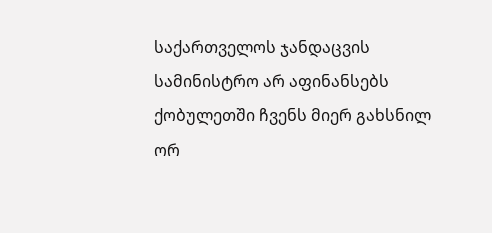საქართველოს ჯანდაცვის სამინისტრო არ აფინანსებს ქობულეთში ჩვენს მიერ გახსნილ ორ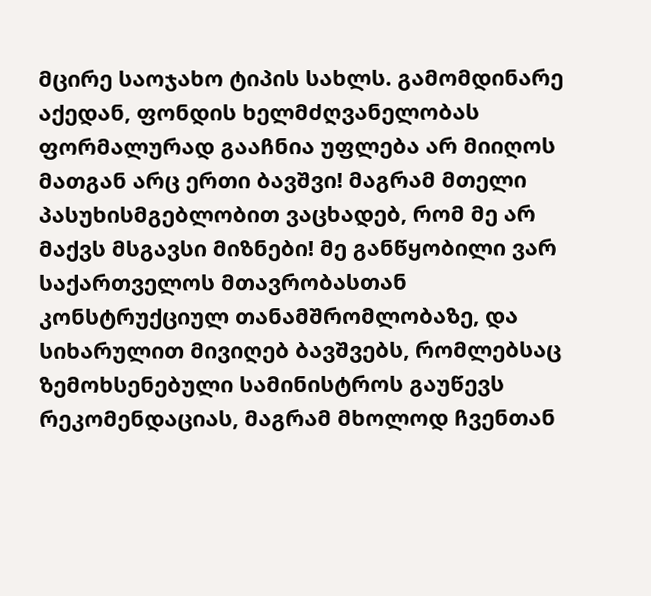მცირე საოჯახო ტიპის სახლს. გამომდინარე აქედან, ფონდის ხელმძღვანელობას ფორმალურად გააჩნია უფლება არ მიიღოს მათგან არც ერთი ბავშვი! მაგრამ მთელი პასუხისმგებლობით ვაცხადებ, რომ მე არ მაქვს მსგავსი მიზნები! მე განწყობილი ვარ საქართველოს მთავრობასთან კონსტრუქციულ თანამშრომლობაზე, და სიხარულით მივიღებ ბავშვებს, რომლებსაც ზემოხსენებული სამინისტროს გაუწევს რეკომენდაციას, მაგრამ მხოლოდ ჩვენთან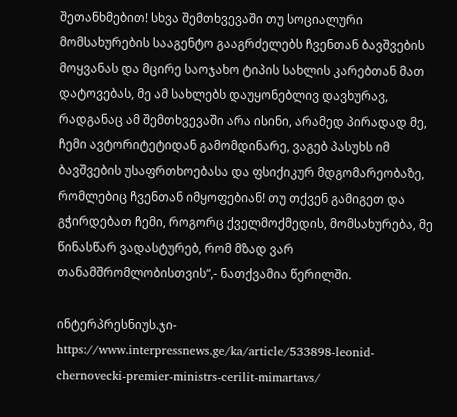შეთანხმებით! სხვა შემთხვევაში თუ სოციალური მომსახურების სააგენტო გააგრძელებს ჩვენთან ბავშვების მოყვანას და მცირე საოჯახო ტიპის სახლის კარებთან მათ დატოვებას, მე ამ სახლებს დაუყონებლივ დავხურავ, რადგანაც ამ შემთხვევაში არა ისინი, არამედ პირადად მე, ჩემი ავტორიტეტიდან გამომდინარე, ვაგებ პასუხს იმ ბავშვების უსაფრთხოებასა და ფსიქიკურ მდგომარეობაზე, რომლებიც ჩვენთან იმყოფებიან! თუ თქვენ გამიგეთ და გჭირდებათ ჩემი, როგორც ქველმოქმედის, მომსახურება, მე წინასწარ ვადასტურებ, რომ მზად ვარ თანამშრომლობისთვის“,- ნათქვამია წერილში.

ინტერპრესნიუს.ჯი- https://www.interpressnews.ge/ka/article/533898-leonid-chernovecki-premier-ministrs-cerilit-mimartavs/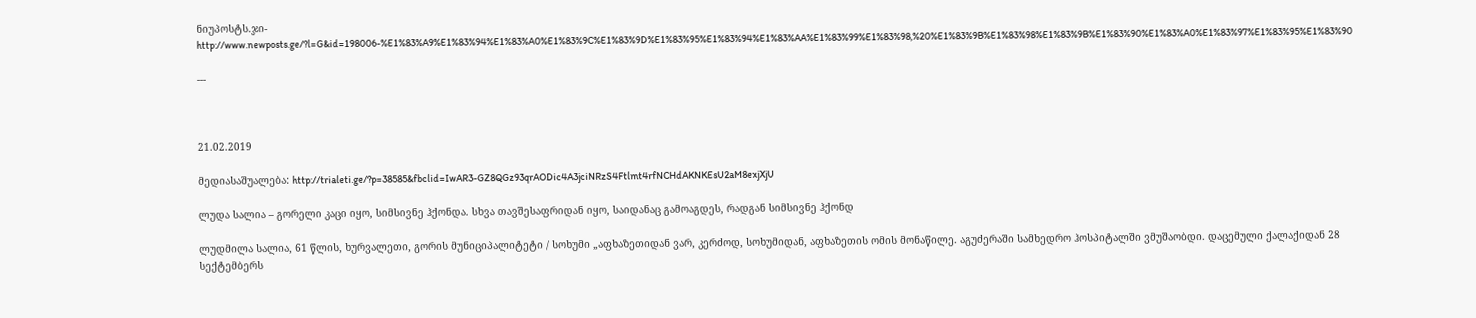ნიუპოსტს.ჯი- http://www.newposts.ge/?l=G&id=198006-%E1%83%A9%E1%83%94%E1%83%A0%E1%83%9C%E1%83%9D%E1%83%95%E1%83%94%E1%83%AA%E1%83%99%E1%83%98,%20%E1%83%9B%E1%83%98%E1%83%9B%E1%83%90%E1%83%A0%E1%83%97%E1%83%95%E1%83%90

---



21.02.2019

მედიასაშუალება: http://trialeti.ge/?p=38585&fbclid=IwAR3-GZ8QGz93qrAODic4A3jciNRzS4Ftlmt4rfNCHdAKNKEsU2aM8exjXjU

ლუდა სალია – გორელი კაცი იყო, სიმსივნე ჰქონდა. სხვა თავშესაფრიდან იყო, საიდანაც გამოაგდეს, რადგან სიმსივნე ჰქონდ

ლუდმილა სალია, 61 წლის, ხურვალეთი, გორის მუნიციპალიტეტი / სოხუმი „აფხაზეთიდან ვარ, კერძოდ, სოხუმიდან, აფხაზეთის ომის მონაწილე. აგუძერაში სამხედრო ჰოსპიტალში ვმუშაობდი. დაცემული ქალაქიდან 28 სექტემბერს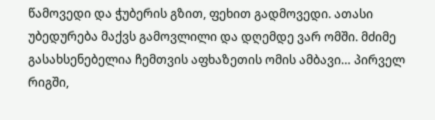წამოვედი და ჭუბერის გზით, ფეხით გადმოვედი. ათასი უბედურება მაქვს გამოვლილი და დღემდე ვარ ომში. მძიმე გასახსენებელია ჩემთვის აფხაზეთის ომის ამბავი… პირველ რიგში,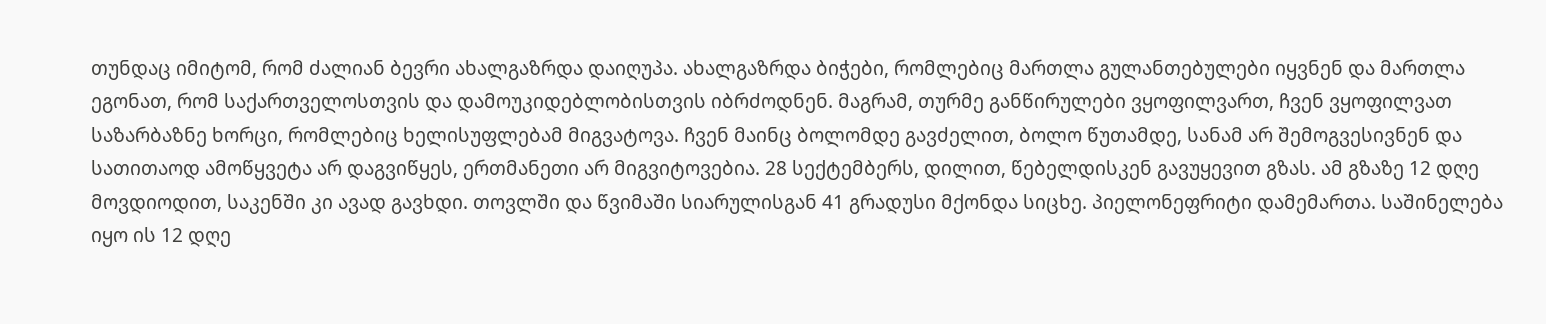თუნდაც იმიტომ, რომ ძალიან ბევრი ახალგაზრდა დაიღუპა. ახალგაზრდა ბიჭები, რომლებიც მართლა გულანთებულები იყვნენ და მართლა ეგონათ, რომ საქართველოსთვის და დამოუკიდებლობისთვის იბრძოდნენ. მაგრამ, თურმე განწირულები ვყოფილვართ, ჩვენ ვყოფილვათ საზარბაზნე ხორცი, რომლებიც ხელისუფლებამ მიგვატოვა. ჩვენ მაინც ბოლომდე გავძელით, ბოლო წუთამდე, სანამ არ შემოგვესივნენ და სათითაოდ ამოწყვეტა არ დაგვიწყეს, ერთმანეთი არ მიგვიტოვებია. 28 სექტემბერს, დილით, წებელდისკენ გავუყევით გზას. ამ გზაზე 12 დღე მოვდიოდით, საკენში კი ავად გავხდი. თოვლში და წვიმაში სიარულისგან 41 გრადუსი მქონდა სიცხე. პიელონეფრიტი დამემართა. საშინელება იყო ის 12 დღე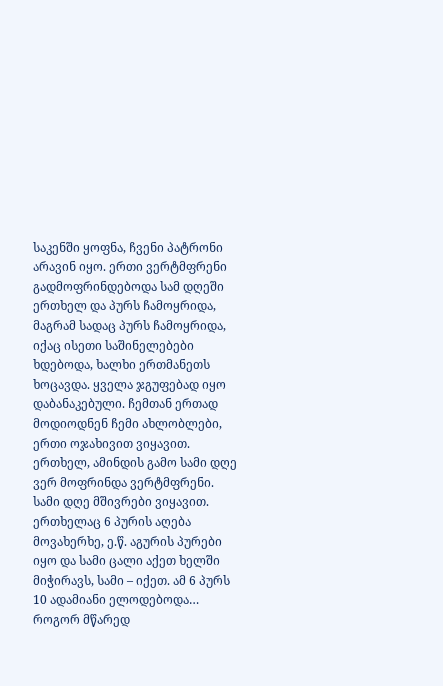საკენში ყოფნა, ჩვენი პატრონი არავინ იყო. ერთი ვერტმფრენი გადმოფრინდებოდა სამ დღეში ერთხელ და პურს ჩამოყრიდა, მაგრამ სადაც პურს ჩამოყრიდა, იქაც ისეთი საშინელებები ხდებოდა, ხალხი ერთმანეთს ხოცავდა. ყველა ჯგუფებად იყო დაბანაკებული. ჩემთან ერთად მოდიოდნენ ჩემი ახლობლები, ერთი ოჯახივით ვიყავით. ერთხელ, ამინდის გამო სამი დღე ვერ მოფრინდა ვერტმფრენი. სამი დღე მშივრები ვიყავით. ერთხელაც 6 პურის აღება მოვახერხე, ე.წ. აგურის პურები იყო და სამი ცალი აქეთ ხელში მიჭირავს, სამი – იქეთ. ამ 6 პურს 10 ადამიანი ელოდებოდა… როგორ მწარედ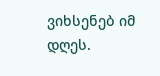ვიხსენებ იმ დღეს.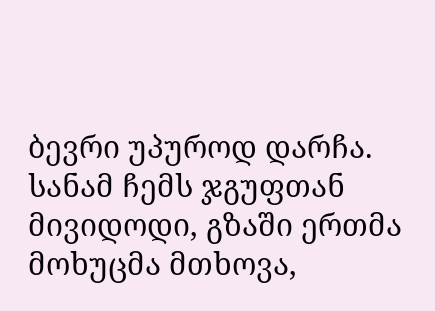ბევრი უპუროდ დარჩა. სანამ ჩემს ჯგუფთან მივიდოდი, გზაში ერთმა მოხუცმა მთხოვა,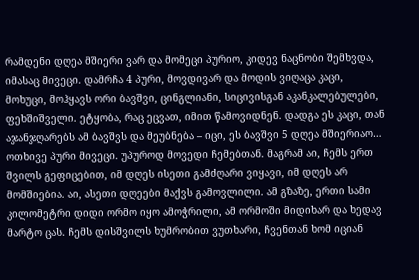რამდენი დღეა მშიერი ვარ და მომეცი პურიო, კიდევ ნაცნობი შემხვდა, იმასაც მივეცი. დამრჩა 4 პური, მოვდივარ და მოდის ვიღაცა კაცი, მოხუცი, მოჰყავს ორი ბავშვი, ცინგლიანი, სიცივისგან აკანკალებულები, ფეხშიშველი. ეტყობა, რაც ეცვათ, იმით წამოვიდნენ. დადგა ეს კაცი, თან აჯანჯღარებს ამ ბავშვს და მეუბნება – იცი, ეს ბავშვი 5 დღეა მშიერიაო… ოთხივე პური მივეცი. უპუროდ მოვედი ჩემებთან. მაგრამ აი, ჩემს ერთ შვილს გეფიცებით, იმ დღეს ისეთი გამძღარი ვიყავი, იმ დღეს არ მომშიებია. აი, ასეთი დღეები მაქვს გამოვლილი. ამ გზაზე, ერთი სამი კილომეტრი დიდი ორმო იყო ამოჭრილი, ამ ორმოში მიდიხარ და ხედავ მარტო ცას. ჩემს დისშვილს ხუმრობით ვუთხარი, ჩვენთან ხომ იციან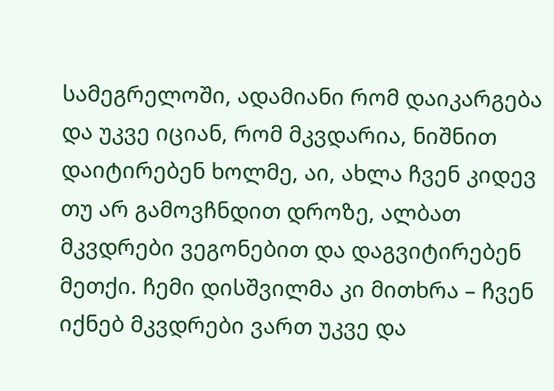სამეგრელოში, ადამიანი რომ დაიკარგება და უკვე იციან, რომ მკვდარია, ნიშნით დაიტირებენ ხოლმე, აი, ახლა ჩვენ კიდევ თუ არ გამოვჩნდით დროზე, ალბათ მკვდრები ვეგონებით და დაგვიტირებენ მეთქი. ჩემი დისშვილმა კი მითხრა – ჩვენ იქნებ მკვდრები ვართ უკვე და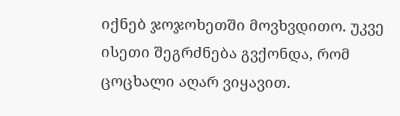იქნებ ჯოჯოხეთში მოვხვდითო. უკვე ისეთი შეგრძნება გვქონდა, რომ ცოცხალი აღარ ვიყავით.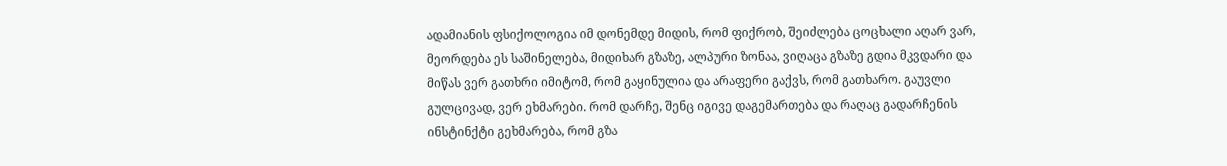ადამიანის ფსიქოლოგია იმ დონემდე მიდის, რომ ფიქრობ, შეიძლება ცოცხალი აღარ ვარ, მეორდება ეს საშინელება, მიდიხარ გზაზე, ალპური ზონაა, ვიღაცა გზაზე გდია მკვდარი და მიწას ვერ გათხრი იმიტომ, რომ გაყინულია და არაფერი გაქვს, რომ გათხარო. გაუვლი გულცივად, ვერ ეხმარები. რომ დარჩე, შენც იგივე დაგემართება და რაღაც გადარჩენის ინსტინქტი გეხმარება, რომ გზა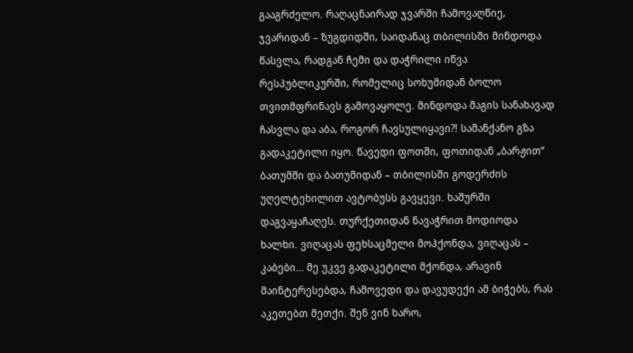გააგრძელო. რაღაცნაირად ჯვარში ჩამოვაღწიე, ჯვარიდან – ზუგდიდში, საიდანაც თბილისში მინდოდა წასვლა, რადგან ჩემი და დაჭრილი იწვა რესპუბლიკურში, რომელიც სოხუმიდან ბოლო თვითმფრინავს გამოვაყოლე. მინდოდა მაგის სანახავად ჩასვლა და აბა, როგორ ჩავსულიყავი?! სამანქანო გზა გადაკეტილი იყო. წავედი ფოთში, ფოთიდან „ბარჟით“ ბათუმში და ბათუმიდან – თბილისში გოდერძის უღელტეხილით ავტობუსს გავყევი. ხაშურში დაგვაყაჩაღეს. თურქეთიდან ნავაჭრით მოდიოდა ხალხი. ვიღაცას ფეხსაცმელი მოჰქონდა, ვიღაცას – კაბები… მე უკვე გადაკეტილი მქონდა, არავინ მაინტერესებდა, ჩამოვედი და დავუდექი ამ ბიჭებს, რას აკეთებთ მეთქი. შენ ვინ ხარო,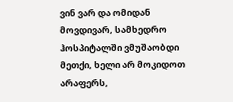ვინ ვარ და ომიდან მოვდივარ, სამხედრო ჰოსპიტალში ვმუშაობდი მეთქი, ხელი არ მოკიდოთ არაფერს,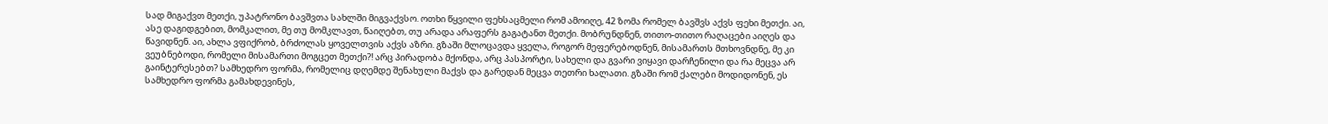სად მიგაქვთ მეთქი, უპატრონო ბავშვთა სახლში მიგვაქვსო. ოთხი წყვილი ფეხსაცმელი რომ ამოიღე, 42 ზომა რომელ ბავშვს აქვს ფეხი მეთქი. აი, ასე დაგიდგებით, მომკალით, მე თუ მომკლავთ, წაიღებთ, თუ არადა არაფერს გაგატანთ მეთქი. მობრუნდნენ, თითო-თითო რაღაცები აიღეს და წავიდნენ. აი, ახლა ვფიქრობ, ბრძოლას ყოველთვის აქვს აზრი. გზაში მლოცავდა ყველა, როგორ მეფერებოდნენ, მისამართს მთხოვნდნე, მე კი ვეუბნებოდი, რომელი მისამართი მოგცეთ მეთქი?! არც პირადობა მქონდა, არც პასპორტი, სახელი და გვარი ვიყავი დარჩენილი და რა მეცვა არ გაინტერესებთ? სამხედრო ფორმა, რომელიც დღემდე შენახული მაქვს და გარედან მეცვა თეთრი ხალათი. გზაში რომ ქალები მოდიდონენ, ეს სამხედრო ფორმა გამახდევინეს,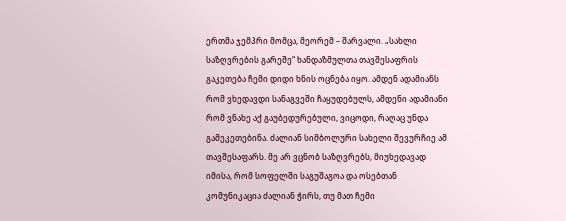ერთმა ჯემპრი მომცა, მეორემ – შარვალი. „სახლი საზღვრების გარეშე“ ხანდაზმულთა თავშესაფრის გაკეთება ჩემი დიდი ხნის ოცნება იყო. ამდენ ადამიანს რომ ვხედავდი სანაგვეში ჩაყუდებულს, ამდენი ადამიანი რომ ვნახე აქ გაუბედურებული, ვიცოდი, რაღაც უნდა გამეკეთებინა. ძალიან სიმბოლური სახელი შევურჩიე ამ თავშესაფარს. მე არ ვცნობ საზღვრებს, მიუხედავად იმისა, რომ სოფელში საგუშაგოა და ოსებთან კომუნიკაცია ძალიან ჭირს, თუ მათ ჩემი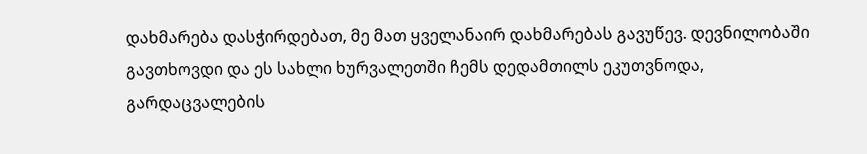დახმარება დასჭირდებათ, მე მათ ყველანაირ დახმარებას გავუწევ. დევნილობაში გავთხოვდი და ეს სახლი ხურვალეთში ჩემს დედამთილს ეკუთვნოდა, გარდაცვალების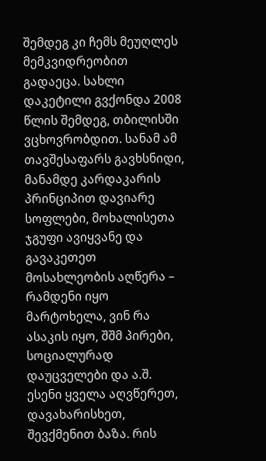შემდეგ კი ჩემს მეუღლეს მემკვიდრეობით გადაეცა. სახლი დაკეტილი გვქონდა 2008 წლის შემდეგ, თბილისში ვცხოვრობდით. სანამ ამ თავშესაფარს გავხსნიდი, მანამდე კარდაკარის პრინციპით დავიარე სოფლები, მოხალისეთა ჯგუფი ავიყვანე და გავაკეთეთ მოსახლეობის აღწერა – რამდენი იყო მარტოხელა, ვინ რა ასაკის იყო, შშმ პირები, სოციალურად დაუცველები და ა.შ. ესენი ყველა აღვწერეთ, დავახარისხეთ, შევქმენით ბაზა. რის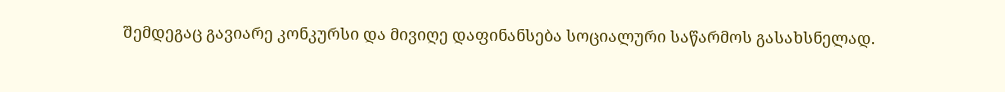შემდეგაც გავიარე კონკურსი და მივიღე დაფინანსება სოციალური საწარმოს გასახსნელად.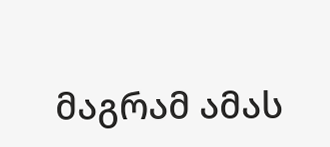მაგრამ ამას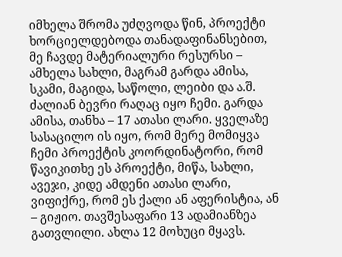იმხელა შრომა უძღვოდა წინ, პროექტი ხორციელდებოდა თანადაფინანსებით, მე ჩავდე მატერიალური რესურსი – ამხელა სახლი, მაგრამ გარდა ამისა, სკამი, მაგიდა, საწოლი, ლეიბი და ა.შ. ძალიან ბევრი რაღაც იყო ჩემი. გარდა ამისა, თანხა – 17 ათასი ლარი. ყველაზე სასაცილო ის იყო, რომ მერე მომიყვა ჩემი პროექტის კოორდინატორი, რომ წავიკითხე ეს პროექტი, მიწა, სახლი, ავეჯი, კიდე ამდენი ათასი ლარი, ვიფიქრე, რომ ეს ქალი ან აფერისტია, ან – გიჟიო. თავშესაფარი 13 ადამიანზეა გათვლილი. ახლა 12 მოხუცი მყავს.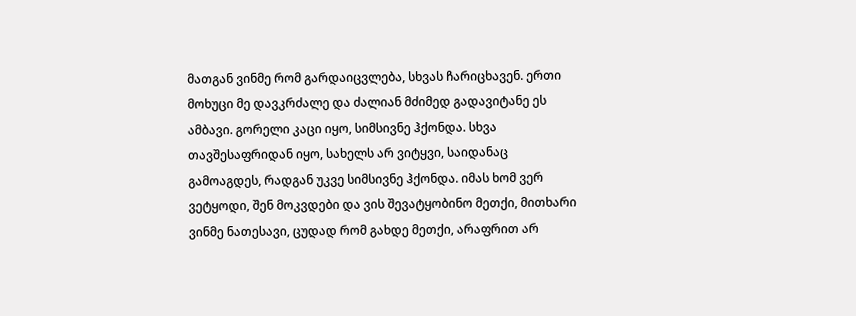მათგან ვინმე რომ გარდაიცვლება, სხვას ჩარიცხავენ. ერთი მოხუცი მე დავკრძალე და ძალიან მძიმედ გადავიტანე ეს ამბავი. გორელი კაცი იყო, სიმსივნე ჰქონდა. სხვა თავშესაფრიდან იყო, სახელს არ ვიტყვი, საიდანაც გამოაგდეს, რადგან უკვე სიმსივნე ჰქონდა. იმას ხომ ვერ ვეტყოდი, შენ მოკვდები და ვის შევატყობინო მეთქი, მითხარი ვინმე ნათესავი, ცუდად რომ გახდე მეთქი, არაფრით არ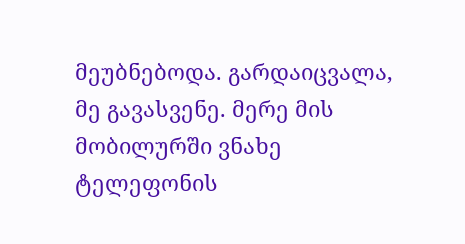მეუბნებოდა. გარდაიცვალა, მე გავასვენე. მერე მის მობილურში ვნახე ტელეფონის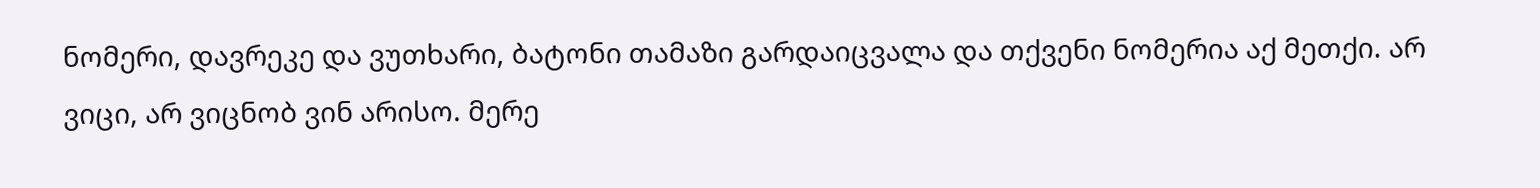ნომერი, დავრეკე და ვუთხარი, ბატონი თამაზი გარდაიცვალა და თქვენი ნომერია აქ მეთქი. არ ვიცი, არ ვიცნობ ვინ არისო. მერე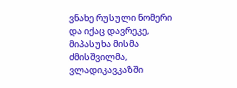ვნახე რუსული ნომერი და იქაც დავრეკე, მიპასუხა მისმა ძმისშვილმა, ვლადიკავკაზში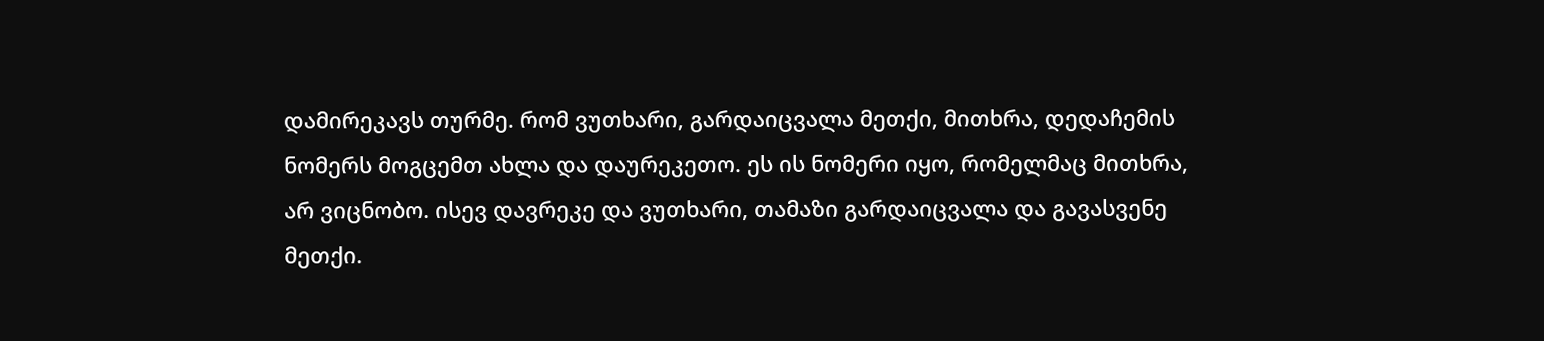დამირეკავს თურმე. რომ ვუთხარი, გარდაიცვალა მეთქი, მითხრა, დედაჩემის ნომერს მოგცემთ ახლა და დაურეკეთო. ეს ის ნომერი იყო, რომელმაც მითხრა, არ ვიცნობო. ისევ დავრეკე და ვუთხარი, თამაზი გარდაიცვალა და გავასვენე მეთქი.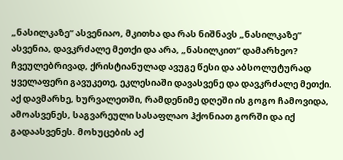„ნასილკაზე“ ასვენიაო, მკითხა და რას ნიშნავს „ნასილკაზე“ ასვენია, დავკრძალე მეთქი და არა, „ნასილკით“ დამარხეო? ჩვეულებრივად, ქრისტიანულად ავუგე წესი და აბსოლუტურად ყველაფერი გავუკეთე, ეკლესიაში დავასვენე და დავკრძალე მეთქი. აქ დავმარხე, ხურვალეთში, რამდენიმე დღეში ის გოგო ჩამოვიდა, ამოასვენეს, საგვარეული სასაფლაო ჰქონიათ გორში და იქ გადაასვენეს. მოხუცების აქ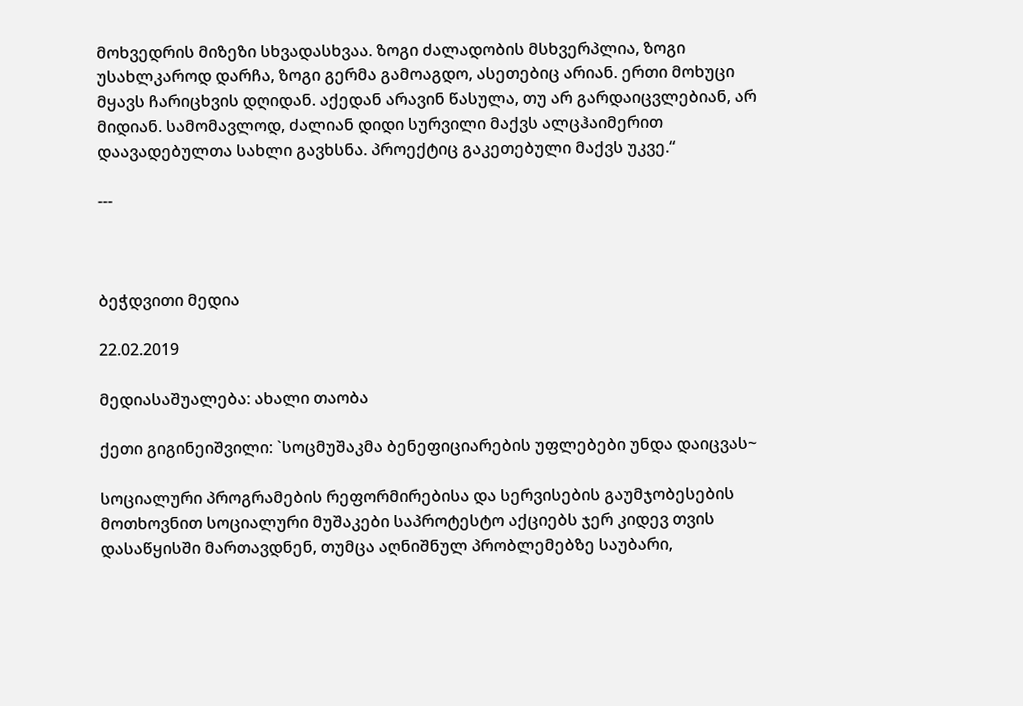მოხვედრის მიზეზი სხვადასხვაა. ზოგი ძალადობის მსხვერპლია, ზოგი უსახლკაროდ დარჩა, ზოგი გერმა გამოაგდო, ასეთებიც არიან. ერთი მოხუცი მყავს ჩარიცხვის დღიდან. აქედან არავინ წასულა, თუ არ გარდაიცვლებიან, არ მიდიან. სამომავლოდ, ძალიან დიდი სურვილი მაქვს ალცჰაიმერით დაავადებულთა სახლი გავხსნა. პროექტიც გაკეთებული მაქვს უკვე.“

---



ბეჭდვითი მედია

22.02.2019

მედიასაშუალება: ახალი თაობა

ქეთი გიგინეიშვილი: `სოცმუშაკმა ბენეფიციარების უფლებები უნდა დაიცვას~

სოციალური პროგრამების რეფორმირებისა და სერვისების გაუმჯობესების მოთხოვნით სოციალური მუშაკები საპროტესტო აქციებს ჯერ კიდევ თვის დასაწყისში მართავდნენ, თუმცა აღნიშნულ პრობლემებზე საუბარი,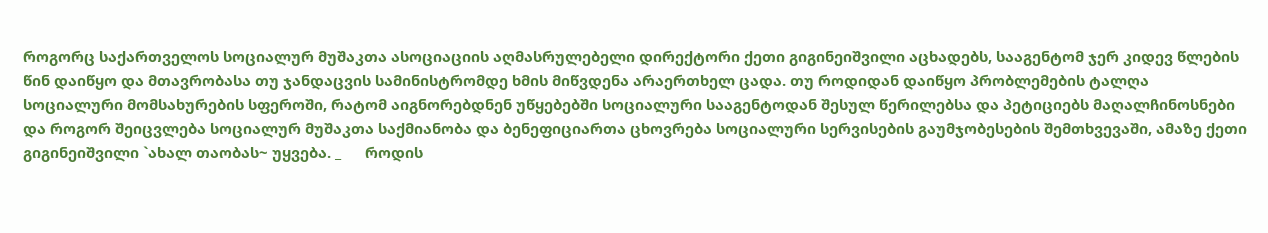როგორც საქართველოს სოციალურ მუშაკთა ასოციაციის აღმასრულებელი დირექტორი ქეთი გიგინეიშვილი აცხადებს, სააგენტომ ჯერ კიდევ წლების წინ დაიწყო და მთავრობასა თუ ჯანდაცვის სამინისტრომდე ხმის მიწვდენა არაერთხელ ცადა. თუ როდიდან დაიწყო პრობლემების ტალღა სოციალური მომსახურების სფეროში, რატომ აიგნორებდნენ უწყებებში სოციალური სააგენტოდან შესულ წერილებსა და პეტიციებს მაღალჩინოსნები და როგორ შეიცვლება სოციალურ მუშაკთა საქმიანობა და ბენეფიციართა ცხოვრება სოციალური სერვისების გაუმჯობესების შემთხვევაში, ამაზე ქეთი გიგინეიშვილი `ახალ თაობას~ უყვება. _      როდის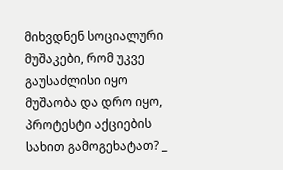მიხვდნენ სოციალური მუშაკები, რომ უკვე გაუსაძლისი იყო მუშაობა და დრო იყო, პროტესტი აქციების სახით გამოგეხატათ? _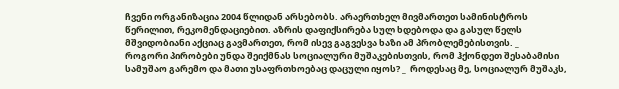ჩვენი ორგანიზაცია 2004 წლიდან არსებობს. არაერთხელ მივმართეთ სამინისტროს წერილით, რეკომენდაციებით. აზრის დაფიქსირება სულ ხდებოდა და გასულ წელს მშვიდობიანი აქციაც გავმართეთ, რომ ისევ გაგვესვა ხაზი ამ პრობლემებისთვის. _            როგორი პირობები უნდა შეიქმნას სოციალური მუშაკებისთვის, რომ ჰქონდეთ შესაბამისი სამუშაო გარემო და მათი უსაფრთხოებაც დაცული იყოს? _  როდესაც მე, სოციალურ მუშაკს,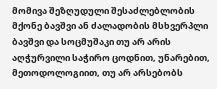მომივა შეზღუდული შესაძლებლობის მქონე ბავშვი ან ძალადობის მსხვერპლი ბავშვი და სოცმუშაკი თუ არ არის აღჭურვილი საჭირო ცოდნით, უნარებით, მეთოდოლოგიით, თუ არ არსებობს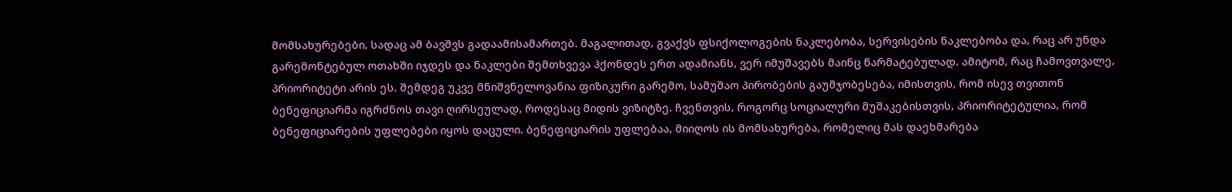მომსახურებები, სადაც ამ ბავშვს გადაამისამართებ. მაგალითად, გვაქვს ფსიქოლოგების ნაკლებობა, სერვისების ნაკლებობა და, რაც არ უნდა გარემონტებულ ოთახში იჯდეს და ნაკლები შემთხვევა ჰქონდეს ერთ ადამიანს, ვერ იმუშავებს მაინც წარმატებულად. ამიტომ, რაც ჩამოვთვალე, პრიორიტეტი არის ეს. შემდეგ უკვე მნიშვნელოვანია ფიზიკური გარემო, სამუშაო პირობების გაუმჯობესება, იმისთვის, რომ ისევ თვითონ ბენეფიციარმა იგრძნოს თავი ღირსეულად, როდესაც მიდის ვიზიტზე. ჩვენთვის, როგორც სოციალური მუშაკებისთვის, პრიორიტეტულია, რომ ბენეფიციარების უფლებები იყოს დაცული. ბენეფიციარის უფლებაა, მიიღოს ის მომსახურება, რომელიც მას დაეხმარება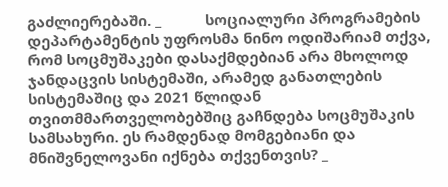გაძლიერებაში. _           სოციალური პროგრამების დეპარტამენტის უფროსმა ნინო ოდიშარიამ თქვა, რომ სოცმუშაკები დასაქმდებიან არა მხოლოდ ჯანდაცვის სისტემაში, არამედ განათლების სისტემაშიც და 2021 წლიდან თვითმმართველობებშიც გაჩნდება სოცმუშაკის სამსახური. ეს რამდენად მომგებიანი და მნიშვნელოვანი იქნება თქვენთვის? _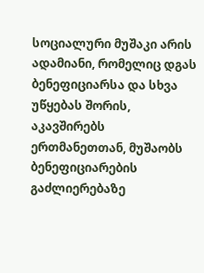სოციალური მუშაკი არის ადამიანი, რომელიც დგას ბენეფიციარსა და სხვა უწყებას შორის, აკავშირებს ერთმანეთთან, მუშაობს ბენეფიციარების გაძლიერებაზე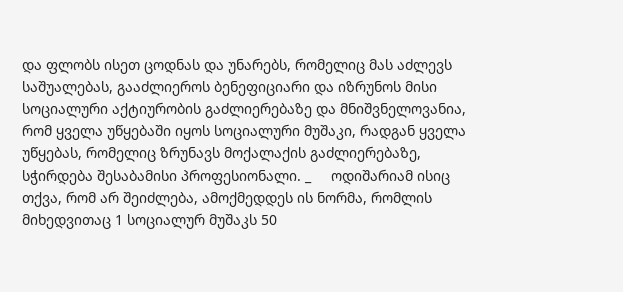და ფლობს ისეთ ცოდნას და უნარებს, რომელიც მას აძლევს საშუალებას, გააძლიეროს ბენეფიციარი და იზრუნოს მისი სოციალური აქტიურობის გაძლიერებაზე და მნიშვნელოვანია, რომ ყველა უწყებაში იყოს სოციალური მუშაკი, რადგან ყველა უწყებას, რომელიც ზრუნავს მოქალაქის გაძლიერებაზე, სჭირდება შესაბამისი პროფესიონალი. _     ოდიშარიამ ისიც თქვა, რომ არ შეიძლება, ამოქმედდეს ის ნორმა, რომლის მიხედვითაც 1 სოციალურ მუშაკს 50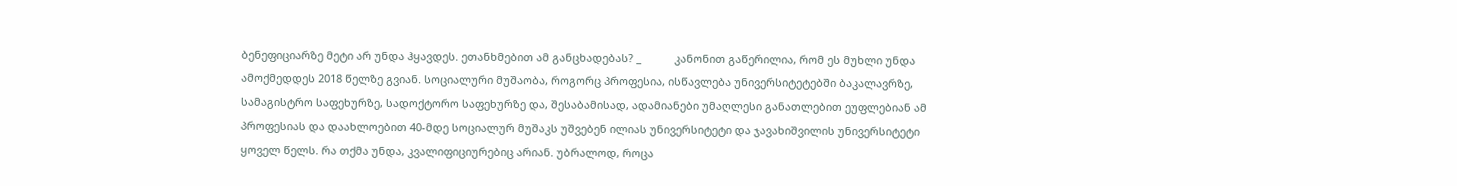ბენეფიციარზე მეტი არ უნდა ჰყავდეს. ეთანხმებით ამ განცხადებას? _           კანონით გაწერილია, რომ ეს მუხლი უნდა ამოქმედდეს 2018 წელზე გვიან. სოციალური მუშაობა, როგორც პროფესია, ისწავლება უნივერსიტეტებში ბაკალავრზე, სამაგისტრო საფეხურზე, სადოქტორო საფეხურზე და, შესაბამისად, ადამიანები უმაღლესი განათლებით ეუფლებიან ამ პროფესიას და დაახლოებით 40-მდე სოციალურ მუშაკს უშვებენ ილიას უნივერსიტეტი და ჯავახიშვილის უნივერსიტეტი ყოველ წელს. რა თქმა უნდა, კვალიფიციურებიც არიან. უბრალოდ, როცა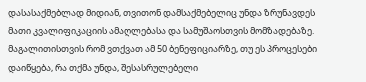დასასაქმებლად მიდიან, თვითონ დამსაქმებელიც უნდა ზრუნავდეს მათი კვალიფიკაციის ამაღლებასა და სამუშაოსთვის მომზადებაზე. მაგალითისთვის რომ ვთქვათ ამ 50 ბენეფიციარზე, თუ ეს პროცესები დაიწყება, რა თქმა უნდა, შესასრულებელი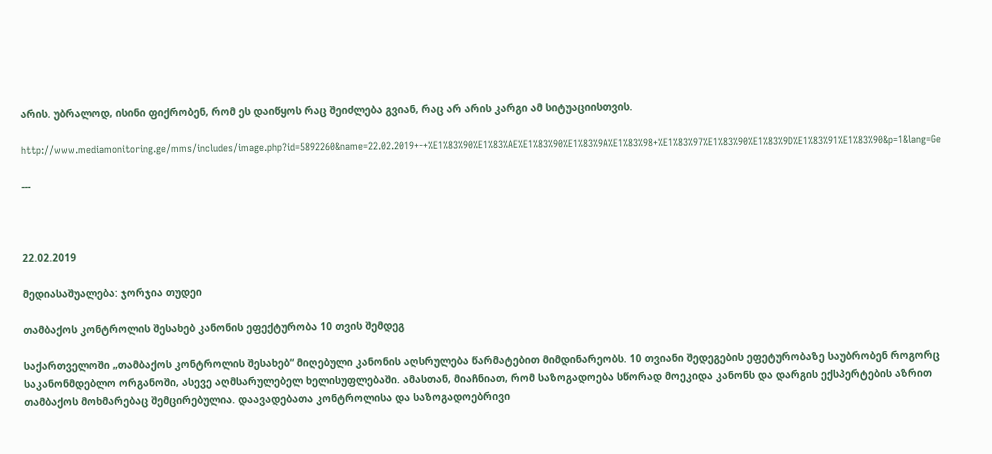არის. უბრალოდ, ისინი ფიქრობენ, რომ ეს დაიწყოს რაც შეიძლება გვიან, რაც არ არის კარგი ამ სიტუაციისთვის.

http://www.mediamonitoring.ge/mms/includes/image.php?id=5892260&name=22.02.2019+-+%E1%83%90%E1%83%AE%E1%83%90%E1%83%9A%E1%83%98+%E1%83%97%E1%83%90%E1%83%9D%E1%83%91%E1%83%90&p=1&lang=Ge

---



22.02.2019

მედიასაშუალება: ჯორჯია თუდეი

თამბაქოს კონტროლის შესახებ კანონის ეფექტურობა 10 თვის შემდეგ

საქართველოში „თამბაქოს კონტროლის შესახებ“ მიღებული კანონის აღსრულება წარმატებით მიმდინარეობს. 10 თვიანი შედეგების ეფეტურობაზე საუბრობენ როგორც საკანონმდებლო ორგანოში, ასევე აღმსარულებელ ხელისუფლებაში. ამასთან, მიაჩნიათ, რომ საზოგადოება სწორად მოეკიდა კანონს და დარგის ექსპერტების აზრით თამბაქოს მოხმარებაც შემცირებულია. დაავადებათა კონტროლისა და საზოგადოებრივი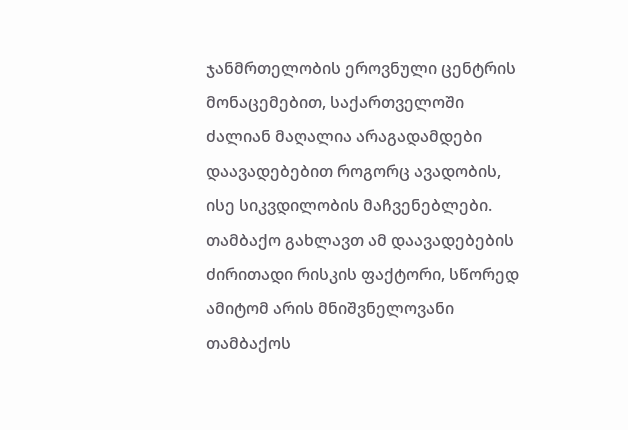ჯანმრთელობის ეროვნული ცენტრის მონაცემებით, საქართველოში ძალიან მაღალია არაგადამდები დაავადებებით როგორც ავადობის, ისე სიკვდილობის მაჩვენებლები. თამბაქო გახლავთ ამ დაავადებების ძირითადი რისკის ფაქტორი, სწორედ ამიტომ არის მნიშვნელოვანი თამბაქოს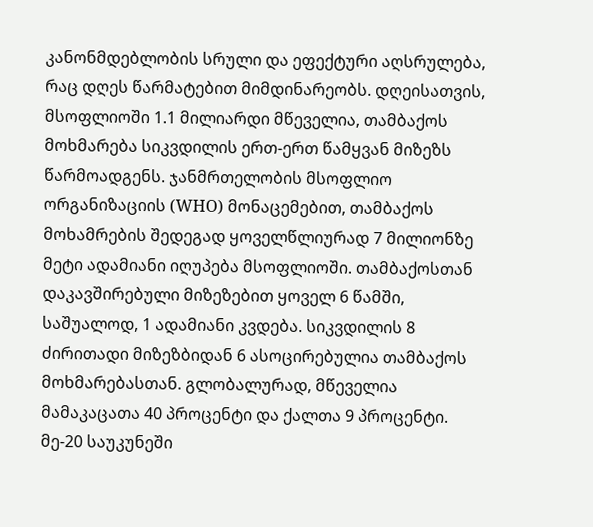კანონმდებლობის სრული და ეფექტური აღსრულება, რაც დღეს წარმატებით მიმდინარეობს. დღეისათვის, მსოფლიოში 1.1 მილიარდი მწეველია, თამბაქოს მოხმარება სიკვდილის ერთ-ერთ წამყვან მიზეზს წარმოადგენს. ჯანმრთელობის მსოფლიო ორგანიზაციის (WHO) მონაცემებით, თამბაქოს მოხამრების შედეგად ყოველწლიურად 7 მილიონზე მეტი ადამიანი იღუპება მსოფლიოში. თამბაქოსთან დაკავშირებული მიზეზებით ყოველ 6 წამში, საშუალოდ, 1 ადამიანი კვდება. სიკვდილის 8 ძირითადი მიზეზბიდან 6 ასოცირებულია თამბაქოს მოხმარებასთან. გლობალურად, მწეველია მამაკაცათა 40 პროცენტი და ქალთა 9 პროცენტი. მე-20 საუკუნეში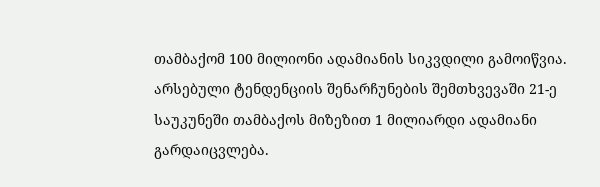თამბაქომ 100 მილიონი ადამიანის სიკვდილი გამოიწვია. არსებული ტენდენციის შენარჩუნების შემთხვევაში 21-ე საუკუნეში თამბაქოს მიზეზით 1 მილიარდი ადამიანი გარდაიცვლება.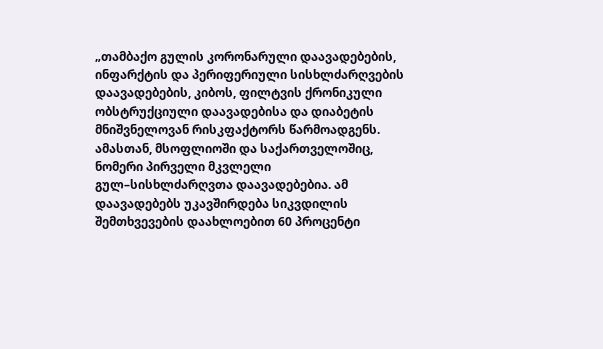„თამბაქო გულის კორონარული დაავადებების, ინფარქტის და პერიფერიული სისხლძარღვების დაავადებების, კიბოს, ფილტვის ქრონიკული ობსტრუქციული დაავადებისა და დიაბეტის მნიშვნელოვან რისკფაქტორს წარმოადგენს. ამასთან, მსოფლიოში და საქართველოშიც, ნომერი პირველი მკვლელი გულ–სისხლძარღვთა დაავადებებია. ამ დაავადებებს უკავშირდება სიკვდილის შემთხვევების დაახლოებით 60 პროცენტი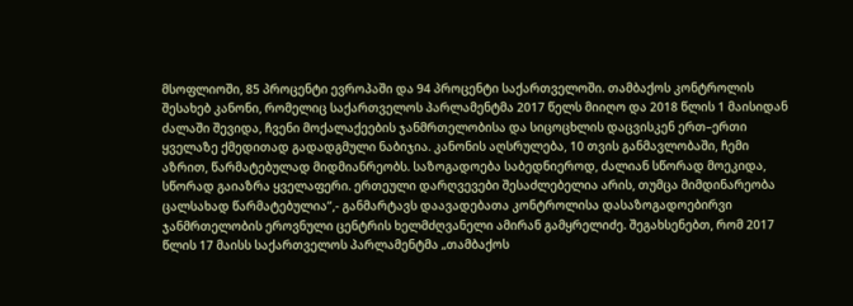მსოფლიოში, 85 პროცენტი ევროპაში და 94 პროცენტი საქართველოში. თამბაქოს კონტროლის შესახებ კანონი, რომელიც საქართველოს პარლამენტმა 2017 წელს მიიღო და 2018 წლის 1 მაისიდან ძალაში შევიდა, ჩვენი მოქალაქეების ჯანმრთელობისა და სიცოცხლის დაცვისკენ ერთ–ერთი ყველაზე ქმედითად გადადგმული ნაბიჯია. კანონის აღსრულება, 10 თვის განმავლობაში, ჩემი აზრით, წარმატებულად მიდმიანრეობს. საზოგადოება საბედნიეროდ, ძალიან სწორად მოეკიდა, სწორად გაიაზრა ყველაფერი. ერთეული დარღვევები შესაძლებელია არის, თუმცა მიმდინარეობა ცალსახად წარმატებულია”,- განმარტავს დაავადებათა კონტროლისა დასაზოგადოებირვი ჯანმრთელობის ეროვნული ცენტრის ხელმძღვანელი ამირან გამყრელიძე. შეგახსენებთ, რომ 2017 წლის 17 მაისს საქართველოს პარლამენტმა „თამბაქოს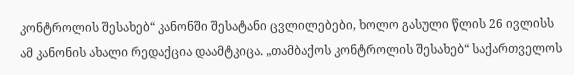კონტროლის შესახებ“ კანონში შესატანი ცვლილებები, ხოლო გასული წლის 26 ივლისს ამ კანონის ახალი რედაქცია დაამტკიცა. „თამბაქოს კონტროლის შესახებ“ საქართველოს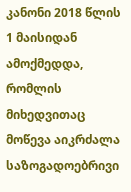კანონი 2018 წლის 1 მაისიდან ამოქმედდა, რომლის მიხედვითაც მოწევა აიკრძალა საზოგადოებრივი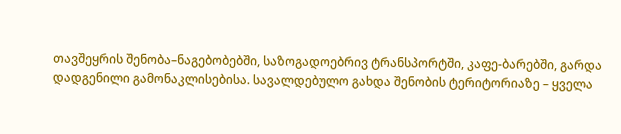თავშეყრის შენობა–ნაგებობებში, საზოგადოებრივ ტრანსპორტში, კაფე-ბარებში, გარდა დადგენილი გამონაკლისებისა. სავალდებულო გახდა შენობის ტერიტორიაზე – ყველა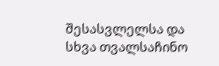შესასვლელსა და სხვა თვალსაჩინო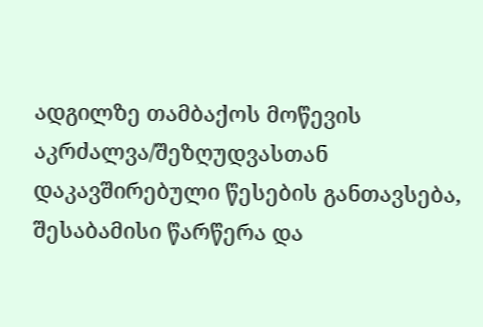ადგილზე თამბაქოს მოწევის აკრძალვა/შეზღუდვასთან დაკავშირებული წესების განთავსება, შესაბამისი წარწერა და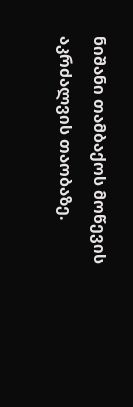ნიშანი თამბაქოს მოწევის აკრძალვის თაობაზე.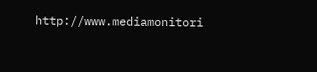http://www.mediamonitori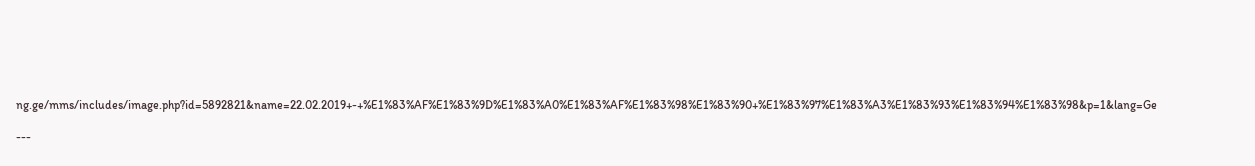ng.ge/mms/includes/image.php?id=5892821&name=22.02.2019+-+%E1%83%AF%E1%83%9D%E1%83%A0%E1%83%AF%E1%83%98%E1%83%90+%E1%83%97%E1%83%A3%E1%83%93%E1%83%94%E1%83%98&p=1&lang=Ge

---